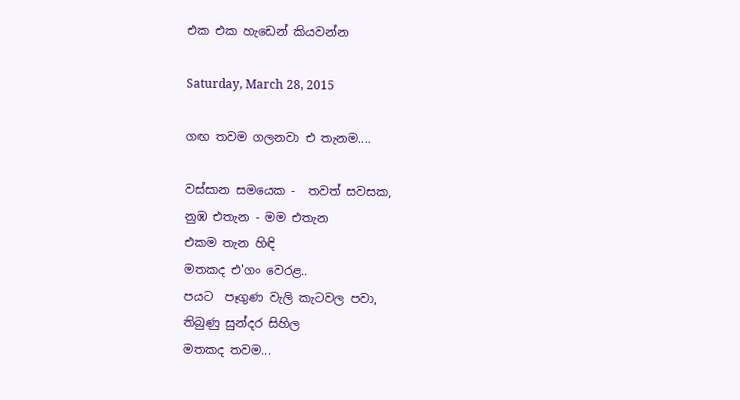එක එක හැඩෙන් කියවන්න

Saturday, March 28, 2015

ගඟ තවම ගලනවා එ තැනම....

වස්සාන සමයෙක -  තවත් සවසක,
නුඹ එතැන - මම එතැන
එකම තැන හිඳි
මතකද එ'ගං වෙරළ..
පයට  පෑගුණ වැලි කැටවල පවා,
තිබුණු සුන්දර සිහිල
මතකද තවම...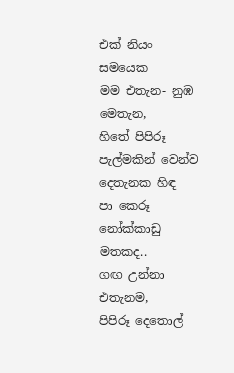එක් නියං සමයෙක
මම එතැන- නුඹ මෙතැන,
හිතේ පිපිරූ පැල්මකින් වෙන්ව
දෙතැනක හිඳ
පා කෙරූ නෝක්කාඩු මතකද..
ගඟ උන්නා එතැනම,
පිපිරූ දෙතොල්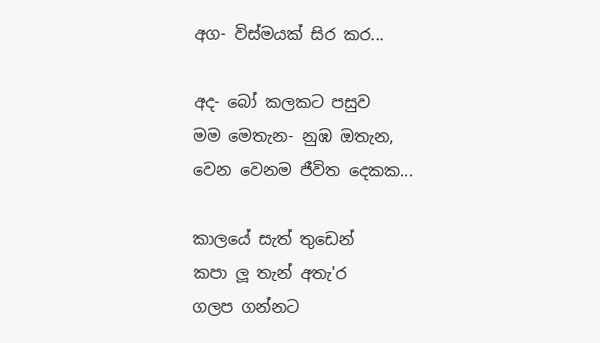අග- විස්මයක් සිර කර...

අද- බෝ කලකට පසුව
මම මෙතැන- නුඹ ඔතැන,
වෙන වෙනම ජීවිත දෙකක...

කාලයේ සැත් තුඩෙන්
කපා ලූ තැන් අතැ'ර
ගලප ගන්නට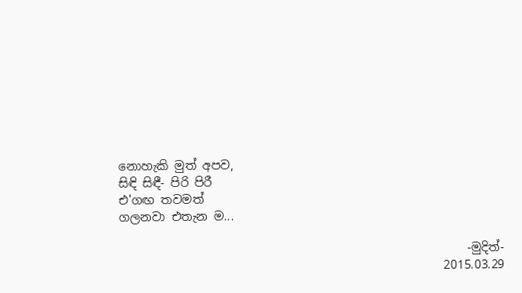නොහැකි මුත් අපව,
සිඳි සිඳී- පිරි පිරී
එ'ගඟ තවමත්
ගලනවා එතැන ම...

                                                          -මුදිත්-
                                                      2015.03.29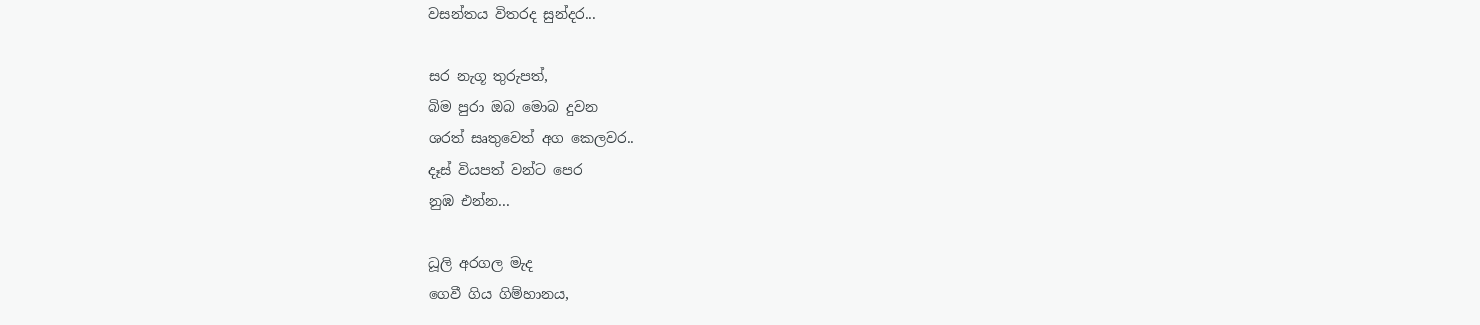වසන්තය විතරද සුන්දර...

සර නැගූ තුරුපත්,
බිම පුරා ඔබ මොබ දුවන
ශරත් සෘතුවෙත් අග කෙලවර..
දෑස් වියපත් වන්ට පෙර
නුඹ එන්න...

ධූලි අරගල මැද
ගෙවී ගිය ගිම්හානය,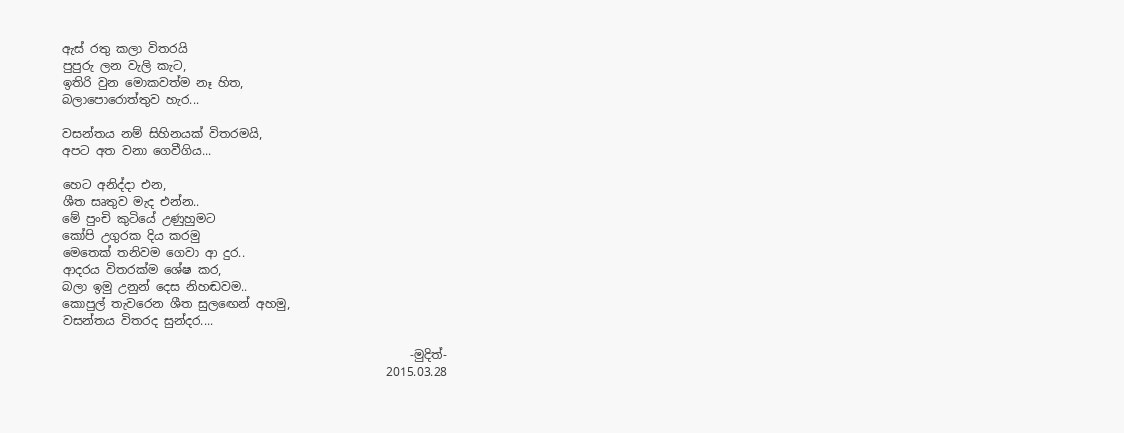ඇස් රතු කලා විතරයි
පුපුරු ලන වැලි කැට,
ඉතිරි වුන මොකවත්ම නෑ හිත,
බලාපොරොත්තුව හැර...

වසන්තය නම් සිහිනයක් විතරමයි,
අපට අත වනා ගෙවීගිය...

හෙට අනිද්දා එන,
ශීත සෘතුව මැද එන්න..
මේ පුංචි කුටියේ උණුහුමට
කෝපි උගුරක දිය කරමු
මෙතෙක් තනිවම ගෙවා ආ දුර..
ආදරය විතරක්ම ශේෂ කර,
බලා ඉමු උනුන් දෙස නිහඬවම..
කොපුල් තැවරෙන ශීත සුලඟෙන් අහමු,
වසන්තය විතරද සුන්දර....

                                                          -මුදිත්-
                                                      2015.03.28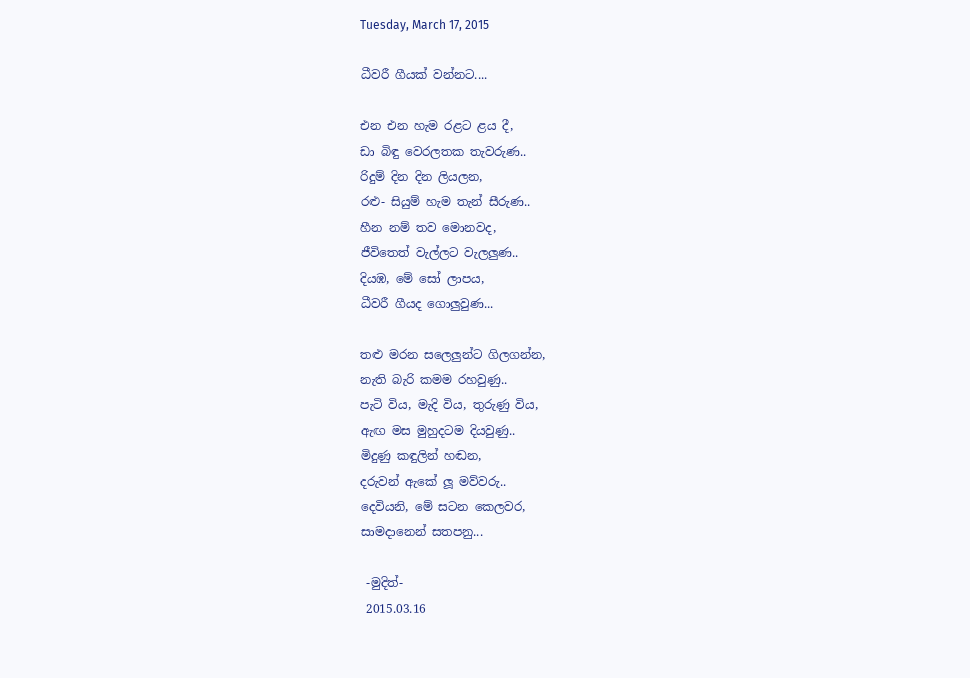Tuesday, March 17, 2015

ධීවරී ගීයක් වන්නට....

එන එන හැම රළට ළය දී,
ඩා බිඳු වෙරලතක තැවරුණ..
රිදුම් දින දින ලියලන,
රළු- සියුම් හැම තැන් සීරුණ..
හීන නම් තව මොනවද,
ජීවිතෙත් වැල්ලට වැලලුණ..
දියඹ, මේ සෝ ලාපය,
ධීවරී ගීයද ගොලුවුණ...

තළු මරන සලෙලුන්ට ගිලගන්න,
නැති බැරි කමම රහවුණු..
පැටි විය, මැදි විය, තුරුණු විය,
ඇඟ මස මුහුදටම දියවුණු..
මිදුණු කඳුලින් හඬන,
දරුවන් ඇකේ ලූ මව්වරු..
දෙවියනි, මේ සටන කෙලවර,
සාමදානෙන් සතපනු...

 -මුදිත්-
 2015.03.16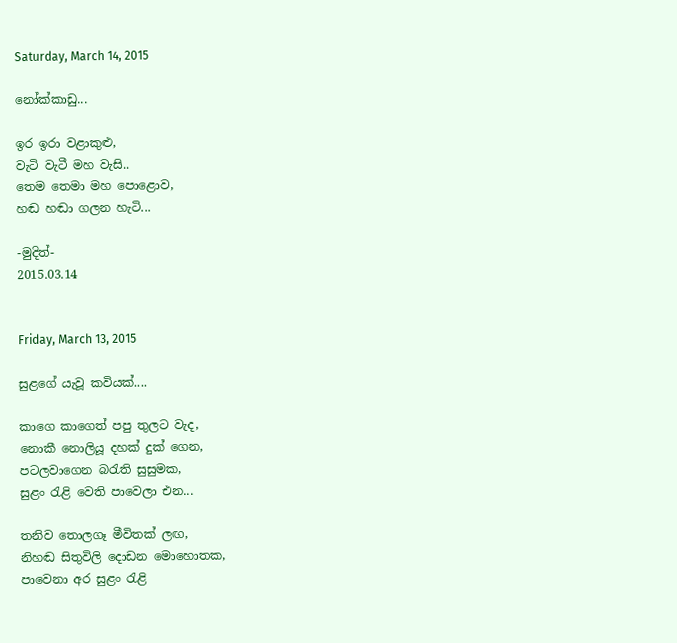Saturday, March 14, 2015

නෝක්කාඩු...

ඉර ඉරා වළාකුළු,
වැටි වැටී මහ වැසි..
තෙම තෙමා මහ පොළොව,
හඬ හඬා ගලන හැටි...

-මුදිත්-
2015.03.14


Friday, March 13, 2015

සුළගේ යැවූ කවියක්....

කාගෙ කාගෙත් පපු තුලට වැද,
නොකී නොලියූ දහක් දුක් ගෙන,
පටලවාගෙන බරැති සුසුමක,
සුළං රැළි වෙති පාවෙලා එන...

තනිව තොලගෑ මීවිතක් ලඟ,
නිහඬ සිතුවිලි දොඩන මොහොතක,
පාවෙනා අර සුළං රැළි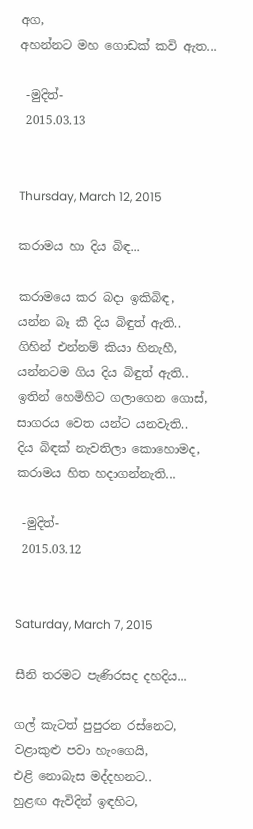අග,
අහන්නට මහ ගොඩක් කවි ඇත...

 -මුදිත්-
 2015.03.13


Thursday, March 12, 2015

කරාමය හා දිය බිඳ...

කරාමයෙ කර බදා ඉකිබිඳ,
යන්න බෑ කී දිය බිඳුත් ඇති..
ගිහින් එන්නම් කියා හිනැහී,
යන්නටම ගිය දිය බිඳුත් ඇති..
ඉතින් හෙමිහිට ගලාගෙන ගොස්,
සාගරය වෙත යන්ට යනවැති..
දිය බිඳක් නැවතිලා කොහොමද,
කරාමය හිත හදාගන්නැති...

 -මුදිත්-
 2015.03.12


Saturday, March 7, 2015

සීනි තරමට පැණිරසද දහදිය...

ගල් කැටත් පුපුරන රස්නෙට,
වළාකුළු පවා හැංගෙයි,
එළි නොබැස මද්දහනට..
හුළඟ ඇවිදින් ඉඳහිට,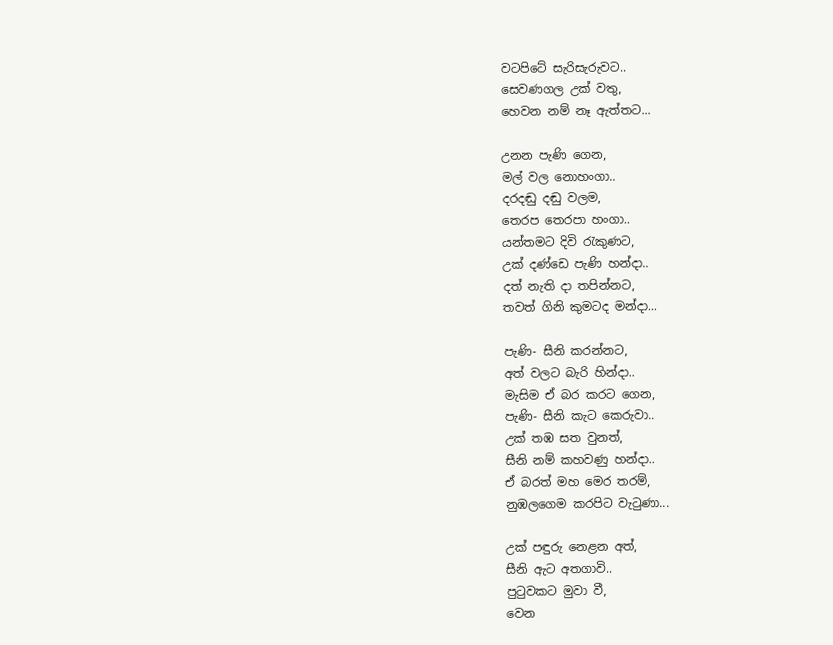වටපිටේ සැරිසැරුවට..
සෙවණගල උක් වතු,
හෙවන නම් නෑ ඇත්තට...

උනන පැණි ගෙන,
මල් වල නොහංගා..
දරදඬු දඬු වලම,
තෙරප තෙරපා හංගා..
යන්තමට දිවි රැකුණට,
උක් දණ්ඩෙ පැණි හන්දා..
දත් නැති දා තපින්නට,
තවත් ගිනි කුමටද මන්දා...

පැණි- සීනි කරන්නට,
අත් වලට බැරි හින්දා..
මැසිම ඒ බර කරට ගෙන,
පැණි- සීනි කැට කෙරුවා..
උක් තඹ සත වුනත්,
සීනි නම් කහවණු හන්දා..
ඒ බරත් මහ මෙර තරම්,
නුඹලගෙම කරපිට වැටුණා...

උක් පඳුරු නෙළන අත්,
සීනි ඇට අතගාවි..
පුටුවකට මුවා වී,
වෙන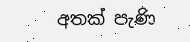අතක් පැණි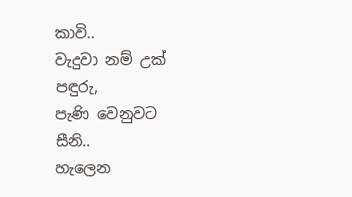කාවි..
වැදුවා නම් උක් පඳුරු,
පැණි වෙනුවට සීනි..
හැලෙන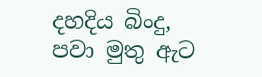දහදිය බිංදු,
පවා මුතු ඇට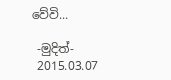වේවි...

 -මුදිත්-
 2015.03.07